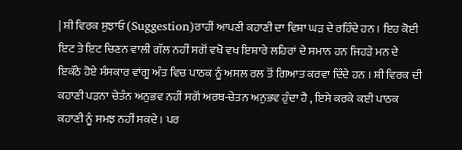| ਸ਼ੀ ਵਿਰਕ ਸੁਝਾਓ (Suggestion)ਰਾਹੀਂ ਆਪਣੀ ਕਹਾਣੀ ਦਾ ਵਿਸ਼ਾ ਘੜ ਦੇ ਰਹਿੰਦੇ ਹਨ । ਇਹ ਕੋਈ ਇਟ ਤੇ ਇਟ ਚਿਣਨ ਵਾਲੀ ਗੱਲ ਨਹੀਂ ਸਗੋਂ ਵਖੋ ਵਖ ਇਸ਼ਾਰੇ ਲਹਿਰਾਂ ਦੇ ਸਮਾਨ ਹਨ ਜਿਹੜੇ ਮਨ ਦੇ ਇਕੱਠੇ ਹੋਏ ਸੰਸਕਾਰ ਵਾਂਗੂ ਅੰਤ ਵਿਚ ਪਾਠਕ ਨੂੰ ਅਸਲ ਰਲ ਤੋਂ ਗਿਆਤ ਕਰਵਾ ਦਿੰਦੇ ਹਨ । ਸ਼ੀ ਵਿਰਕ ਦੀ ਕਹਾਣੀ ਪੜਨਾ ਚੇਤੰਨ ਅਨੁਭਵ ਨਹੀਂ ਸਗੋਂ ਅਰਥ-ਚੇਤਨ ਅਨੁਭਵ ਹੁੰਦਾ ਹੈ , ਇਸੇ ਕਰਕੇ ਕਈ ਪਾਠਕ ਕਹਾਣੀ ਨੂੰ ਸਮਝ ਨਹੀਂ ਸਕਦੇ । ਪਰ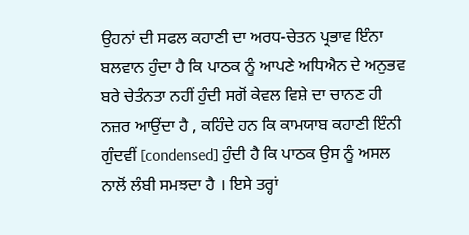ਉਹਨਾਂ ਦੀ ਸਫਲ ਕਹਾਣੀ ਦਾ ਅਰਧ-ਚੇਤਨ ਪ੍ਰਭਾਵ ਇੰਨਾ ਬਲਵਾਨ ਹੁੰਦਾ ਹੈ ਕਿ ਪਾਠਕ ਨੂੰ ਆਪਣੇ ਅਧਿਐਨ ਦੇ ਅਨੁਭਵ ਬਰੇ ਚੇਤੰਨਤਾ ਨਹੀਂ ਹੁੰਦੀ ਸਗੋਂ ਕੇਵਲ ਵਿਸ਼ੇ ਦਾ ਚਾਨਣ ਹੀ ਨਜ਼ਰ ਆਉਂਦਾ ਹੈ , ਕਹਿੰਦੇ ਹਨ ਕਿ ਕਾਮਯਾਬ ਕਹਾਣੀ ਇੰਨੀ ਗੁੰਦਵੀਂ [condensed] ਹੁੰਦੀ ਹੈ ਕਿ ਪਾਠਕ ਉਸ ਨੂੰ ਅਸਲ ਨਾਲੋਂ ਲੰਬੀ ਸਮਝਦਾ ਹੈ । ਇਸੇ ਤਰ੍ਹਾਂ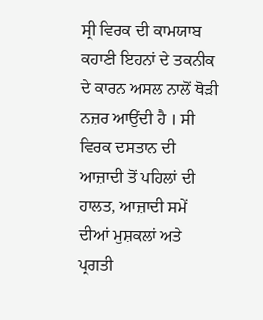ਸ੍ਰੀ ਵਿਰਕ ਦੀ ਕਾਮਯਾਬ ਕਹਾਣੀ ਇਹਨਾਂ ਦੇ ਤਕਨੀਕ ਦੇ ਕਾਰਨ ਅਸਲ ਨਾਲੋਂ ਥੋੜੀ ਨਜ਼ਰ ਆਉਂਦੀ ਹੈ । ਸੀ ਵਿਰਕ ਦਸਤਾਨ ਦੀ ਆਜ਼ਾਦੀ ਤੋਂ ਪਹਿਲਾਂ ਦੀ ਹਾਲਤ, ਆਜ਼ਾਦੀ ਸਮੇਂ ਦੀਆਂ ਮੁਸ਼ਕਲਾਂ ਅਤੇ ਪ੍ਰਗਤੀ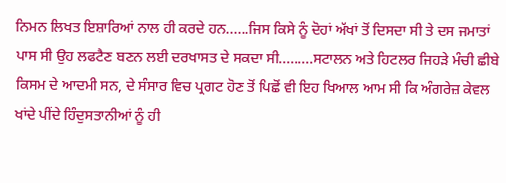ਨਿਮਨ ਲਿਖਤ ਇਸ਼ਾਰਿਆਂ ਨਾਲ ਹੀ ਕਰਦੇ ਹਨ......ਜਿਸ ਕਿਸੇ ਨੂੰ ਦੋਹਾਂ ਅੱਖਾਂ ਤੋਂ ਦਿਸਦਾ ਸੀ ਤੇ ਦਸ ਜਮਾਤਾਂ ਪਾਸ ਸੀ ਉਹ ਲਫਟੈਣ ਬਣਨ ਲਈ ਦਰਖਾਸਤ ਦੇ ਸਕਦਾ ਸੀ.........ਸਟਾਲਨ ਅਤੇ ਹਿਟਲਰ ਜਿਹੜੇ ਮੰਚੀ ਛੀਬੇ ਕਿਸਮ ਦੇ ਆਦਮੀ ਸਨ, ਦੇ ਸੰਸਾਰ ਵਿਚ ਪ੍ਰਗਟ ਹੋਣ ਤੋਂ ਪਿਛੋਂ ਵੀ ਇਹ ਖਿਆਲ ਆਮ ਸੀ ਕਿ ਅੰਗਰੇਜ਼ ਕੇਵਲ ਖਾਂਦੇ ਪੀਂਦੇ ਹਿੰਦੁਸਤਾਨੀਆਂ ਨੂੰ ਹੀ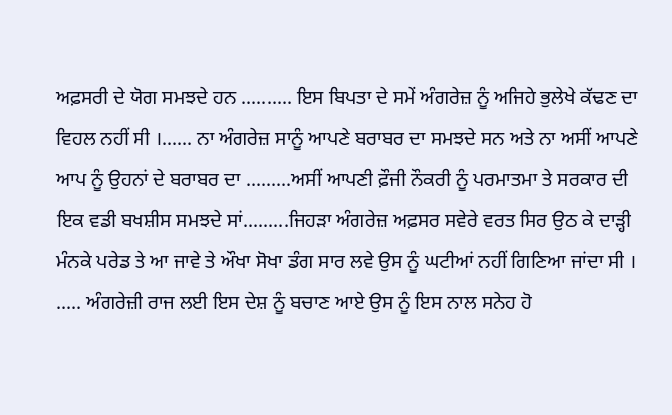ਅਫ਼ਸਰੀ ਦੇ ਯੋਗ ਸਮਝਦੇ ਹਨ .......... ਇਸ ਬਿਪਤਾ ਦੇ ਸਮੇਂ ਅੰਗਰੇਜ਼ ਨੂੰ ਅਜਿਹੇ ਭੁਲੇਖੇ ਕੱਢਣ ਦਾ ਵਿਹਲ ਨਹੀਂ ਸੀ ।...... ਨਾ ਅੰਗਰੇਜ਼ ਸਾਨੂੰ ਆਪਣੇ ਬਰਾਬਰ ਦਾ ਸਮਝਦੇ ਸਨ ਅਤੇ ਨਾ ਅਸੀਂ ਆਪਣੇ ਆਪ ਨੂੰ ਉਹਨਾਂ ਦੇ ਬਰਾਬਰ ਦਾ .........ਅਸੀਂ ਆਪਣੀ ਫ਼ੌਜੀ ਨੌਕਰੀ ਨੂੰ ਪਰਮਾਤਮਾ ਤੇ ਸਰਕਾਰ ਦੀ ਇਕ ਵਡੀ ਬਖਸ਼ੀਸ ਸਮਝਦੇ ਸਾਂ.........ਜਿਹੜਾ ਅੰਗਰੇਜ਼ ਅਫ਼ਸਰ ਸਵੇਰੇ ਵਰਤ ਸਿਰ ਉਠ ਕੇ ਦਾੜ੍ਹੀ ਮੰਨਕੇ ਪਰੇਡ ਤੇ ਆ ਜਾਵੇ ਤੇ ਔਖਾ ਸੋਖਾ ਡੰਗ ਸਾਰ ਲਵੇ ਉਸ ਨੂੰ ਘਟੀਆਂ ਨਹੀਂ ਗਿਣਿਆ ਜਾਂਦਾ ਸੀ । ..... ਅੰਗਰੇਜ਼ੀ ਰਾਜ ਲਈ ਇਸ ਦੇਸ਼ ਨੂੰ ਬਚਾਣ ਆਏ ਉਸ ਨੂੰ ਇਸ ਨਾਲ ਸਨੇਹ ਹੋ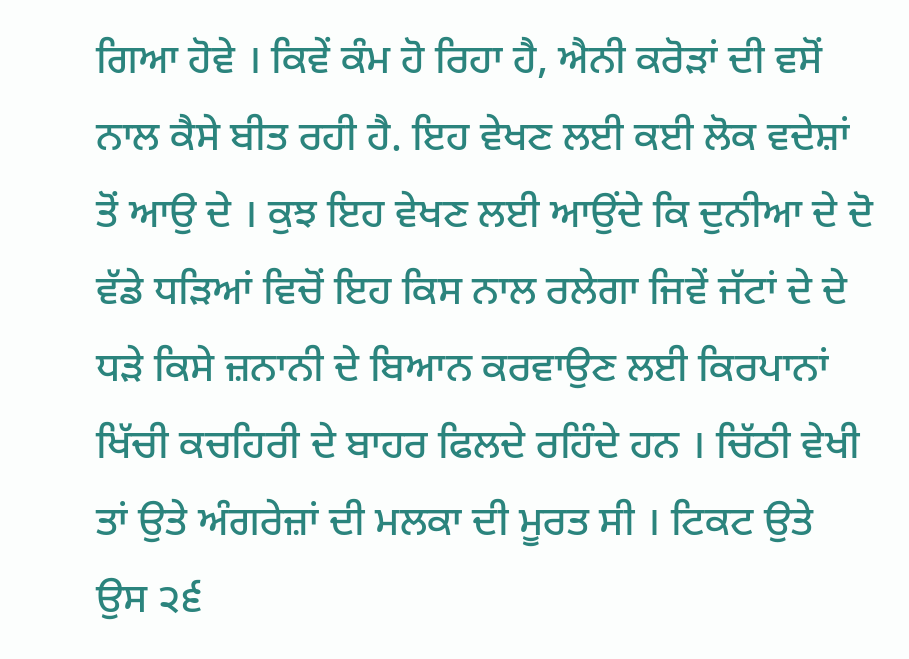ਗਿਆ ਹੋਵੇ । ਕਿਵੇਂ ਕੰਮ ਹੋ ਰਿਹਾ ਹੈ, ਐਨੀ ਕਰੋੜਾਂ ਦੀ ਵਸੋਂ ਨਾਲ ਕੈਸੇ ਬੀਤ ਰਹੀ ਹੈ. ਇਹ ਵੇਖਣ ਲਈ ਕਈ ਲੋਕ ਵਦੇਸ਼ਾਂ ਤੋਂ ਆਉ ਦੇ । ਕੁਝ ਇਹ ਵੇਖਣ ਲਈ ਆਉਂਦੇ ਕਿ ਦੁਨੀਆ ਦੇ ਦੋ ਵੱਡੇ ਧੜਿਆਂ ਵਿਚੋਂ ਇਹ ਕਿਸ ਨਾਲ ਰਲੇਗਾ ਜਿਵੇਂ ਜੱਟਾਂ ਦੇ ਦੇ ਧੜੇ ਕਿਸੇ ਜ਼ਨਾਨੀ ਦੇ ਬਿਆਨ ਕਰਵਾਉਣ ਲਈ ਕਿਰਪਾਨਾਂ ਖਿੱਚੀ ਕਚਹਿਰੀ ਦੇ ਬਾਹਰ ਫਿਲਦੇ ਰਹਿੰਦੇ ਹਨ । ਚਿੱਠੀ ਵੇਖੀ ਤਾਂ ਉਤੇ ਅੰਗਰੇਜ਼ਾਂ ਦੀ ਮਲਕਾ ਦੀ ਮੂਰਤ ਸੀ । ਟਿਕਟ ਉਤੇ ਉਸ ੨੬